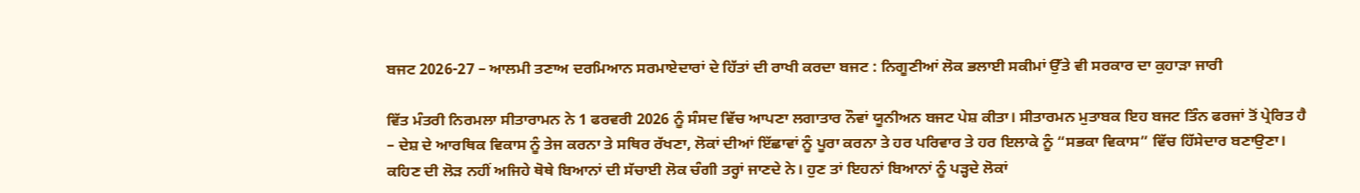ਬਜਟ 2026-27 – ਆਲਮੀ ਤਣਾਅ ਦਰਮਿਆਨ ਸਰਮਾਏਦਾਰਾਂ ਦੇ ਹਿੱਤਾਂ ਦੀ ਰਾਖੀ ਕਰਦਾ ਬਜਟ : ਨਿਗੂਣੀਆਂ ਲੋਕ ਭਲਾਈ ਸਕੀਮਾਂ ਉੱਤੇ ਵੀ ਸਰਕਾਰ ਦਾ ਕੁਹਾੜਾ ਜਾਰੀ

ਵਿੱਤ ਮੰਤਰੀ ਨਿਰਮਲਾ ਸੀਤਾਰਾਮਨ ਨੇ 1 ਫਰਵਰੀ 2026 ਨੂੰ ਸੰਸਦ ਵਿੱਚ ਆਪਣਾ ਲਗਾਤਾਰ ਨੌਵਾਂ ਯੂਨੀਅਨ ਬਜਟ ਪੇਸ਼ ਕੀਤਾ। ਸੀਤਾਰਮਨ ਮੁਤਾਬਕ ਇਹ ਬਜਟ ਤਿੰਨ ਫਰਜਾਂ ਤੋਂ ਪ੍ਰੇਰਿਤ ਹੈ – ਦੇਸ਼ ਦੇ ਆਰਥਿਕ ਵਿਕਾਸ ਨੂੰ ਤੇਜ ਕਰਨਾ ਤੇ ਸਥਿਰ ਰੱਖਣਾ, ਲੋਕਾਂ ਦੀਆਂ ਇੱਛਾਵਾਂ ਨੂੰ ਪੂਰਾ ਕਰਨਾ ਤੇ ਹਰ ਪਰਿਵਾਰ ਤੇ ਹਰ ਇਲਾਕੇ ਨੂੰ “ਸਭਕਾ ਵਿਕਾਸ” ਵਿੱਚ ਹਿੱਸੇਦਾਰ ਬਣਾਉਣਾ। ਕਹਿਣ ਦੀ ਲੋੜ ਨਹੀਂ ਅਜਿਹੇ ਥੋਥੇ ਬਿਆਨਾਂ ਦੀ ਸੱਚਾਈ ਲੋਕ ਚੰਗੀ ਤਰ੍ਹਾਂ ਜਾਣਦੇ ਨੇ। ਹੁਣ ਤਾਂ ਇਹਨਾਂ ਬਿਆਨਾਂ ਨੂੰ ਪੜ੍ਹਦੇ ਲੋਕਾਂ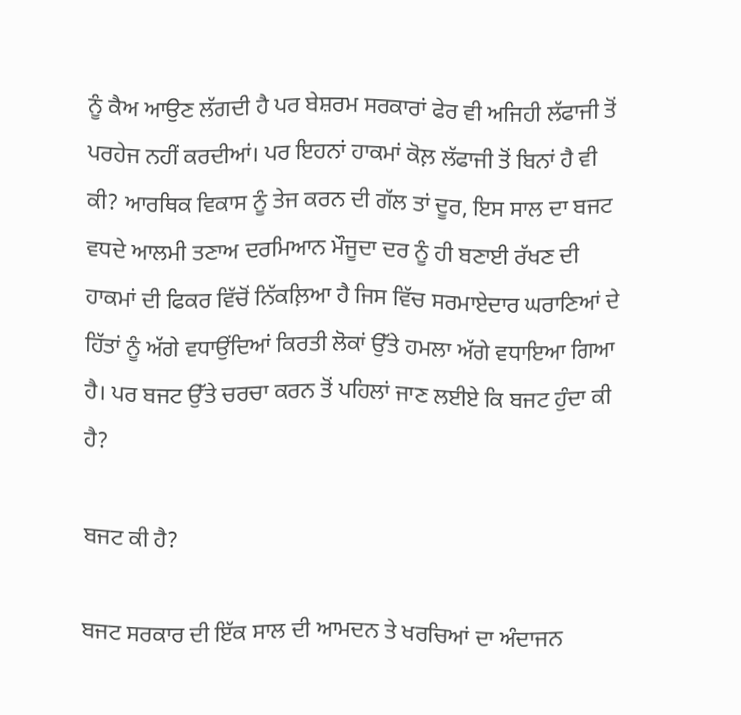ਨੂੰ ਕੈਅ ਆਉਣ ਲੱਗਦੀ ਹੈ ਪਰ ਬੇਸ਼ਰਮ ਸਰਕਾਰਾਂ ਫੇਰ ਵੀ ਅਜਿਹੀ ਲੱਫਾਜੀ ਤੋਂ ਪਰਹੇਜ ਨਹੀਂ ਕਰਦੀਆਂ। ਪਰ ਇਹਨਾਂ ਹਾਕਮਾਂ ਕੋਲ਼ ਲੱਫਾਜੀ ਤੋਂ ਬਿਨਾਂ ਹੈ ਵੀ ਕੀ? ਆਰਥਿਕ ਵਿਕਾਸ ਨੂੰ ਤੇਜ ਕਰਨ ਦੀ ਗੱਲ ਤਾਂ ਦੂਰ, ਇਸ ਸਾਲ ਦਾ ਬਜਟ ਵਧਦੇ ਆਲਮੀ ਤਣਾਅ ਦਰਮਿਆਨ ਮੌਜੂਦਾ ਦਰ ਨੂੰ ਹੀ ਬਣਾਈ ਰੱਖਣ ਦੀ ਹਾਕਮਾਂ ਦੀ ਫਿਕਰ ਵਿੱਚੋਂ ਨਿੱਕਲ਼ਿਆ ਹੈ ਜਿਸ ਵਿੱਚ ਸਰਮਾਏਦਾਰ ਘਰਾਣਿਆਂ ਦੇ ਹਿੱਤਾਂ ਨੂੰ ਅੱਗੇ ਵਧਾਉਂਦਿਆਂ ਕਿਰਤੀ ਲੋਕਾਂ ਉੱਤੇ ਹਮਲਾ ਅੱਗੇ ਵਧਾਇਆ ਗਿਆ ਹੈ। ਪਰ ਬਜਟ ਉੱਤੇ ਚਰਚਾ ਕਰਨ ਤੋਂ ਪਹਿਲਾਂ ਜਾਣ ਲਈਏ ਕਿ ਬਜਟ ਹੁੰਦਾ ਕੀ ਹੈ?

ਬਜਟ ਕੀ ਹੈ?

ਬਜਟ ਸਰਕਾਰ ਦੀ ਇੱਕ ਸਾਲ ਦੀ ਆਮਦਨ ਤੇ ਖਰਚਿਆਂ ਦਾ ਅੰਦਾਜਨ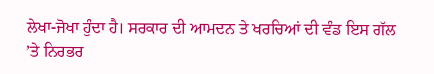ਲੇਖਾ-ਜੋਖਾ ਹੁੰਦਾ ਹੈ। ਸਰਕਾਰ ਦੀ ਆਮਦਨ ਤੇ ਖਰਚਿਆਂ ਦੀ ਵੰਡ ਇਸ ਗੱਲ ’ਤੇ ਨਿਰਭਰ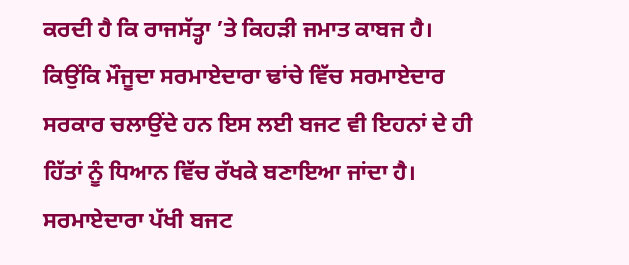ਕਰਦੀ ਹੈ ਕਿ ਰਾਜਸੱਤ੍ਹਾ ’ਤੇ ਕਿਹੜੀ ਜਮਾਤ ਕਾਬਜ ਹੈ। ਕਿਉਂਕਿ ਮੌਜੂਦਾ ਸਰਮਾਏਦਾਰਾ ਢਾਂਚੇ ਵਿੱਚ ਸਰਮਾਏਦਾਰ ਸਰਕਾਰ ਚਲਾਉਂਦੇ ਹਨ ਇਸ ਲਈ ਬਜਟ ਵੀ ਇਹਨਾਂ ਦੇ ਹੀ ਹਿੱਤਾਂ ਨੂੰ ਧਿਆਨ ਵਿੱਚ ਰੱਖਕੇ ਬਣਾਇਆ ਜਾਂਦਾ ਹੈ। ਸਰਮਾਏਦਾਰਾ ਪੱਖੀ ਬਜਟ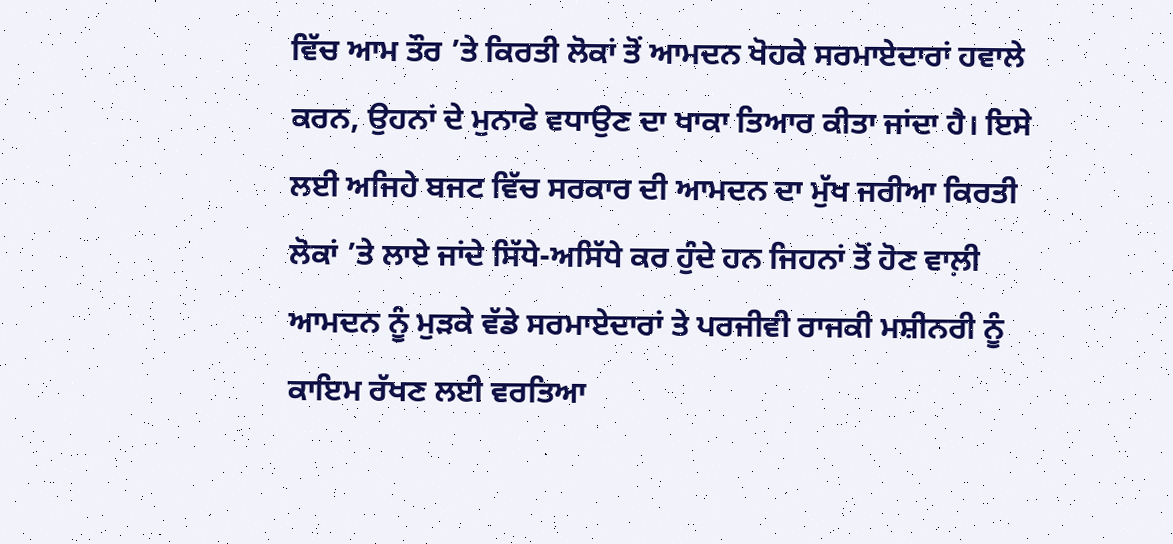ਵਿੱਚ ਆਮ ਤੌਰ ’ਤੇ ਕਿਰਤੀ ਲੋਕਾਂ ਤੋਂ ਆਮਦਨ ਖੋਹਕੇ ਸਰਮਾਏਦਾਰਾਂ ਹਵਾਲੇ ਕਰਨ, ਉਹਨਾਂ ਦੇ ਮੁਨਾਫੇ ਵਧਾਉਣ ਦਾ ਖਾਕਾ ਤਿਆਰ ਕੀਤਾ ਜਾਂਦਾ ਹੈ। ਇਸੇ ਲਈ ਅਜਿਹੇ ਬਜਟ ਵਿੱਚ ਸਰਕਾਰ ਦੀ ਆਮਦਨ ਦਾ ਮੁੱਖ ਜਰੀਆ ਕਿਰਤੀ ਲੋਕਾਂ ’ਤੇ ਲਾਏ ਜਾਂਦੇ ਸਿੱਧੇ-ਅਸਿੱਧੇ ਕਰ ਹੁੰਦੇ ਹਨ ਜਿਹਨਾਂ ਤੋਂ ਹੋਣ ਵਾਲ਼ੀ ਆਮਦਨ ਨੂੰ ਮੁੜਕੇ ਵੱਡੇ ਸਰਮਾਏਦਾਰਾਂ ਤੇ ਪਰਜੀਵੀ ਰਾਜਕੀ ਮਸ਼ੀਨਰੀ ਨੂੰ ਕਾਇਮ ਰੱਖਣ ਲਈ ਵਰਤਿਆ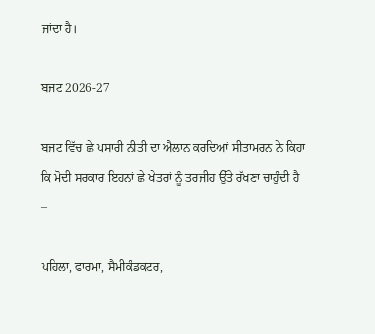ਜਾਂਦਾ ਹੈ।

ਬਜਟ 2026-27

ਬਜਟ ਵਿੱਚ ਛੇ ਪਸਾਰੀ ਨੀਤੀ ਦਾ ਐਲਾਨ ਕਰਦਿਆਂ ਸੀਤਾਮਰਨ ਨੇ ਕਿਹਾ ਕਿ ਮੋਦੀ ਸਰਕਾਰ ਇਹਨਾਂ ਛੇ ਖੇਤਰਾਂ ਨੂੰ ਤਰਜੀਹ ਉੱਤੇ ਰੱਖਣਾ ਚਾਹੁੰਦੀ ਹੈ –

ਪਹਿਲਾ, ਫਾਰਮਾ, ਸੈਮੀਕੰਡਕਟਰ,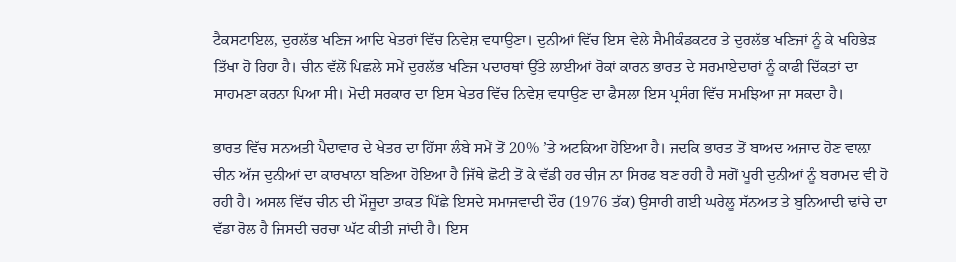ਟੈਕਸਟਾਇਲ, ਦੁਰਲੱਭ ਖਣਿਜ ਆਦਿ ਖੇਤਰਾਂ ਵਿੱਚ ਨਿਵੇਸ਼ ਵਧਾਉਣਾ। ਦੁਨੀਆਂ ਵਿੱਚ ਇਸ ਵੇਲੇ ਸੈਮੀਕੰਡਕਟਰ ਤੇ ਦੁਰਲੱਭ ਖਣਿਜਾਂ ਨੂੰ ਕੇ ਖਹਿਭੇੜ ਤਿੱਖਾ ਹੋ ਰਿਹਾ ਹੈ। ਚੀਨ ਵੱਲੋਂ ਪਿਛਲੇ ਸਮੇਂ ਦੁਰਲੱਭ ਖਣਿਜ ਪਦਾਰਥਾਂ ਉੱਤੇ ਲਾਈਆਂ ਰੋਕਾਂ ਕਾਰਨ ਭਾਰਤ ਦੇ ਸਰਮਾਏਦਾਰਾਂ ਨੂੰ ਕਾਫੀ ਦਿੱਕਤਾਂ ਦਾ ਸਾਹਮਣਾ ਕਰਨਾ ਪਿਆ ਸੀ। ਮੋਦੀ ਸਰਕਾਰ ਦਾ ਇਸ ਖੇਤਰ ਵਿੱਚ ਨਿਵੇਸ਼ ਵਧਾਉਣ ਦਾ ਫੈਸਲਾ ਇਸ ਪ੍ਰਸੰਗ ਵਿੱਚ ਸਮਝਿਆ ਜਾ ਸਕਦਾ ਹੈ।

ਭਾਰਤ ਵਿੱਚ ਸਨਅਤੀ ਪੈਦਾਵਾਰ ਦੇ ਖੇਤਰ ਦਾ ਹਿੱਸਾ ਲੰਬੇ ਸਮੇਂ ਤੋਂ 20% ’ਤੇ ਅਟਕਿਆ ਹੋਇਆ ਹੈ। ਜਦਕਿ ਭਾਰਤ ਤੋਂ ਬਾਅਦ ਅਜਾਦ ਹੋਣ ਵਾਲ਼ਾ ਚੀਨ ਅੱਜ ਦੁਨੀਆਂ ਦਾ ਕਾਰਖਾਨਾ ਬਣਿਆ ਹੋਇਆ ਹੈ ਜਿੱਥੇ ਛੋਟੀ ਤੋਂ ਕੇ ਵੱਡੀ ਹਰ ਚੀਜ ਨਾ ਸਿਰਫ ਬਣ ਰਹੀ ਹੈ ਸਗੋਂ ਪੂਰੀ ਦੁਨੀਆਂ ਨੂੰ ਬਰਾਮਦ ਵੀ ਹੋ ਰਹੀ ਹੈ। ਅਸਲ ਵਿੱਚ ਚੀਨ ਦੀ ਮੌਜੂਦਾ ਤਾਕਤ ਪਿੱਛੇ ਇਸਦੇ ਸਮਾਜਵਾਦੀ ਦੌਰ (1976 ਤੱਕ) ਉਸਾਰੀ ਗਈ ਘਰੇਲੂ ਸੱਨਅਤ ਤੇ ਬੁਨਿਆਦੀ ਢਾਂਚੇ ਦਾ ਵੱਡਾ ਰੋਲ ਹੈ ਜਿਸਦੀ ਚਰਚਾ ਘੱਟ ਕੀਤੀ ਜਾਂਦੀ ਹੈ। ਇਸ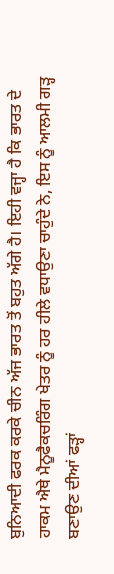ਬੁਨਿਆਦੀ ਫਰਕ ਕਰਕੇ ਚੀਨ ਅੱਜ ਭਾਰਤ ਤੋਂ ਬਹੁਤ ਅੱਗੇ ਹੈ। ਇਹੀ ਵਜ੍ਹਾ ਹੈ ਕਿ ਭਾਰਤ ਦੇ ਹਾਕਮ ਐਥੇ ਮੈਨੂਫੈਕਚਰਿੰਗ ਖੇਤਰ ਨੂੰ ਹਰ ਹੀਲੇ ਵਧਾਉਣਾ ਚਾਹੁੰਦੇ ਨੇ, ਇਸ ਨੂੰ ਆਲਮੀ ਗੜ੍ਹ ਬਣਾਉਣ ਦੀਆਂ ਫੜ੍ਹਾਂ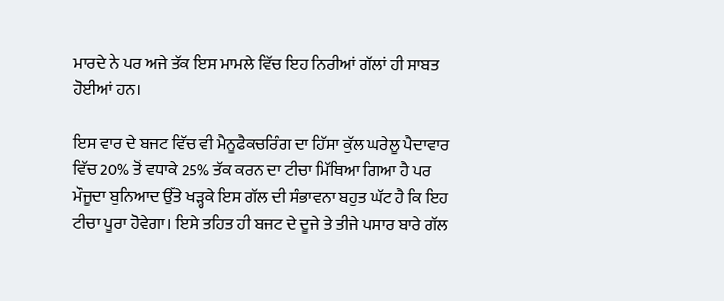ਮਾਰਦੇ ਨੇ ਪਰ ਅਜੇ ਤੱਕ ਇਸ ਮਾਮਲੇ ਵਿੱਚ ਇਹ ਨਿਰੀਆਂ ਗੱਲਾਂ ਹੀ ਸਾਬਤ ਹੋਈਆਂ ਹਨ।

ਇਸ ਵਾਰ ਦੇ ਬਜਟ ਵਿੱਚ ਵੀ ਮੈਨੂਫੈਕਚਰਿੰਗ ਦਾ ਹਿੱਸਾ ਕੁੱਲ ਘਰੇਲੂ ਪੈਦਾਵਾਰ ਵਿੱਚ 20% ਤੋਂ ਵਧਾਕੇ 25% ਤੱਕ ਕਰਨ ਦਾ ਟੀਚਾ ਮਿੱਥਿਆ ਗਿਆ ਹੈ ਪਰ ਮੌਜੂਦਾ ਬੁਨਿਆਦ ਉੱਤੇ ਖੜ੍ਹਕੇ ਇਸ ਗੱਲ ਦੀ ਸੰਭਾਵਨਾ ਬਹੁਤ ਘੱਟ ਹੈ ਕਿ ਇਹ ਟੀਚਾ ਪੂਰਾ ਹੋਵੇਗਾ। ਇਸੇ ਤਹਿਤ ਹੀ ਬਜਟ ਦੇ ਦੂਜੇ ਤੇ ਤੀਜੇ ਪਸਾਰ ਬਾਰੇ ਗੱਲ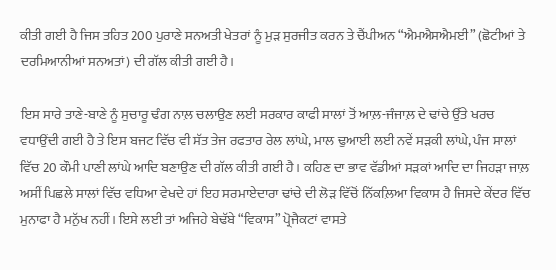ਕੀਤੀ ਗਈ ਹੈ ਜਿਸ ਤਹਿਤ 200 ਪੁਰਾਣੇ ਸਨਅਤੀ ਖੇਤਰਾਂ ਨੂੰ ਮੁੜ ਸੁਰਜੀਤ ਕਰਨ ਤੇ ਚੈਂਪੀਅਨ “ਐਮਐਸਐਮਈ” (ਛੋਟੀਆਂ ਤੇ ਦਰਮਿਆਨੀਆਂ ਸਨਅਤਾਂ) ਦੀ ਗੱਲ ਕੀਤੀ ਗਈ ਹੈ।

ਇਸ ਸਾਰੇ ਤਾਣੇ-ਬਾਣੇ ਨੂੰ ਸੁਚਾਰੂ ਢੰਗ ਨਾਲ਼ ਚਲਾਉਣ ਲਈ ਸਰਕਾਰ ਕਾਫੀ ਸਾਲਾਂ ਤੋਂ ਆਲ਼-ਜੰਜਾਲ਼ ਦੇ ਢਾਂਚੇ ਉੱਤੇ ਖਰਚ ਵਧਾਉਂਦੀ ਗਈ ਹੈ ਤੇ ਇਸ ਬਜਟ ਵਿੱਚ ਵੀ ਸੱਤ ਤੇਜ ਰਫਤਾਰ ਰੇਲ ਲਾਂਘੇ, ਮਾਲ ਢੁਆਈ ਲਈ ਨਵੇਂ ਸੜਕੀ ਲਾਂਘੇ, ਪੰਜ ਸਾਲਾਂ ਵਿੱਚ 20 ਕੌਮੀ ਪਾਣੀ ਲਾਂਘੇ ਆਦਿ ਬਣਾਉਣ ਦੀ ਗੱਲ ਕੀਤੀ ਗਈ ਹੈ। ਕਹਿਣ ਦਾ ਭਾਵ ਵੱਡੀਆਂ ਸੜਕਾਂ ਆਦਿ ਦਾ ਜਿਹੜਾ ਜਾਲ਼ ਅਸੀਂ ਪਿਛਲੇ ਸਾਲਾਂ ਵਿੱਚ ਵਧਿਆ ਵੇਖਦੇ ਹਾਂ ਇਹ ਸਰਮਾਏਦਾਰਾ ਢਾਂਚੇ ਦੀ ਲੋੜ ਵਿੱਚੋਂ ਨਿੱਕਲ਼ਿਆ ਵਿਕਾਸ ਹੈ ਜਿਸਦੇ ਕੇਂਦਰ ਵਿੱਚ ਮੁਨਾਫਾ ਹੈ ਮਨੁੱਖ ਨਹੀਂ। ਇਸੇ ਲਈ ਤਾਂ ਅਜਿਹੇ ਬੇਢੱਬੇ “ਵਿਕਾਸ” ਪ੍ਰੋਜੈਕਟਾਂ ਵਾਸਤੇ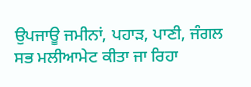ਉਪਜਾਊ ਜਮੀਨਾਂ, ਪਹਾੜ, ਪਾਣੀ, ਜੰਗਲ ਸਭ ਮਲੀਆਮੇਟ ਕੀਤਾ ਜਾ ਰਿਹਾ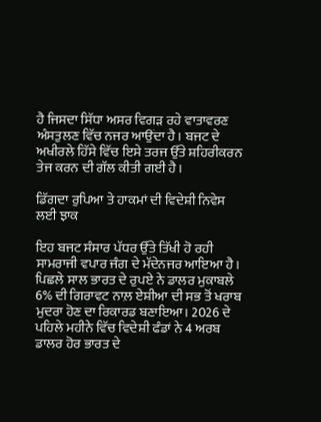ਹੈ ਜਿਸਦਾ ਸਿੱਧਾ ਅਸਰ ਵਿਗੜ ਰਹੇ ਵਾਤਾਵਰਣ ਅੰਸਤੁਲਣ ਵਿੱਚ ਨਜਰ ਆਉਂਦਾ ਹੈ। ਬਜਟ ਦੇ ਅਖੀਰਲੇ ਹਿੱਸੇ ਵਿੱਚ ਇਸੇ ਤਰਜ ਉੱਤੇ ਸ਼ਹਿਰੀਕਰਨ ਤੇਜ ਕਰਨ ਦੀ ਗੱਲ ਕੀਤੀ ਗਈ ਹੈ।

ਡਿੱਗਦਾ ਰੁਪਿਆ ਤੇ ਹਾਕਮਾਂ ਦੀ ਵਿਦੇਸ਼ੀ ਨਿਵੇਸ ਲਈ ਝਾਕ

ਇਹ ਬਜਟ ਸੰਸਾਰ ਪੱਧਰ ਉੱਤੇ ਤਿੱਖੀ ਹੋ ਰਹੀ ਸਾਮਰਾਜੀ ਵਪਾਰ ਜੰਗ ਦੇ ਮੱਦੇਨਜਰ ਆਇਆ ਹੈ। ਪਿਛਲੇ ਸਾਲ ਭਾਰਤ ਦੇ ਰੁਪਏ ਨੇ ਡਾਲਰ ਮੁਕਾਬਲੇ 6% ਦੀ ਗਿਰਾਵਟ ਨਾਲ਼ ਏਸ਼ੀਆ ਦੀ ਸਭ ਤੋਂ ਖਰਾਬ ਮੁਦਰਾ ਹੋਣ ਦਾ ਰਿਕਾਰਡ ਬਣਾਇਆ। 2026 ਦੇ ਪਹਿਲੇ ਮਹੀਨੇ ਵਿੱਚ ਵਿਦੇਸ਼ੀ ਫੰਡਾਂ ਨੇ 4 ਅਰਬ ਡਾਲਰ ਹੋਰ ਭਾਰਤ ਦੇ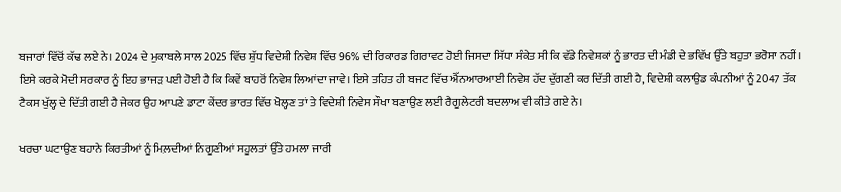ਬਜਾਰਾਂ ਵਿੱਚੋਂ ਕੱਢ ਲਏ ਨੇ। 2024 ਦੇ ਮੁਕਾਬਲੇ ਸਾਲ 2025 ਵਿੱਚ ਸ਼ੁੱਧ ਵਿਦੇਸ਼ੀ ਨਿਵੇਸ਼ ਵਿੱਚ 96% ਦੀ ਰਿਕਾਰਡ ਗਿਰਾਵਟ ਹੋਈ ਜਿਸਦਾ ਸਿੱਧਾ ਸੰਕੇਤ ਸੀ ਕਿ ਵੱਡੇ ਨਿਵੇਸ਼ਕਾਂ ਨੂੰ ਭਾਰਤ ਦੀ ਮੰਡੀ ਦੇ ਭਵਿੱਖ ਉੱਤੇ ਬਹੁਤਾ ਭਰੋਸਾ ਨਹੀਂ। ਇਸੇ ਕਰਕੇ ਮੋਦੀ ਸਰਕਾਰ ਨੂੰ ਇਹ ਭਾਜੜ ਪਈ ਹੋਈ ਹੈ ਕਿ ਕਿਵੇਂ ਬਾਹਰੋਂ ਨਿਵੇਸ਼ ਲਿਆਂਦਾ ਜਾਵੇ। ਇਸੇ ਤਹਿਤ ਹੀ ਬਜਟ ਵਿੱਚ ਐੱਨਆਰਆਈ ਨਿਵੇਸ਼ ਹੱਦ ਦੁੱਗਣੀ ਕਰ ਦਿੱਤੀ ਗਈ ਹੈ, ਵਿਦੇਸ਼ੀ ਕਲਾਉਡ ਕੰਪਨੀਆਂ ਨੂੰ 2047 ਤੱਕ ਟੈਕਸ ਖੁੱਲ੍ਹ ਦੇ ਦਿੱਤੀ ਗਈ ਹੈ ਜੇਕਰ ਉਹ ਆਪਣੇ ਡਾਟਾ ਕੇਂਦਰ ਭਾਰਤ ਵਿੱਚ ਖੋਲ੍ਹਣ ਤਾਂ ਤੇ ਵਿਦੇਸ਼ੀ ਨਿਵੇਸ ਸੌਖਾ ਬਣਾਉਣ ਲਈ ਰੈਗੂਲੇਟਰੀ ਬਦਲਾਅ ਵੀ ਕੀਤੇ ਗਏ ਨੇ।

ਖਰਚਾ ਘਟਾਉਣ ਬਹਾਨੇ ਕਿਰਤੀਆਂ ਨੂੰ ਮਿਲ਼ਦੀਆਂ ਨਿਗੂਣੀਆਂ ਸਹੂਲਤਾਂ ਉੱਤੇ ਹਮਲਾ ਜਾਰੀ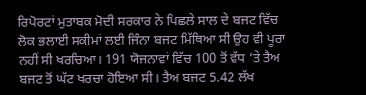ਰਿਪੋਰਟਾਂ ਮੁਤਾਬਕ ਮੋਦੀ ਸਰਕਾਰ ਨੇ ਪਿਛਲੇ ਸਾਲ ਦੇ ਬਜਟ ਵਿੱਚ ਲੋਕ ਭਲਾਈ ਸਕੀਮਾਂ ਲਈ ਜਿੰਨਾ ਬਜਟ ਮਿੱਥਿਆ ਸੀ ਉਹ ਵੀ ਪੂਰਾ ਨਹੀਂ ਸੀ ਖਰਚਿਆ। 191 ਯੋਜਨਾਵਾਂ ਵਿੱਚ 100 ਤੋਂ ਵੱਧ ’ਤੇ ਤੈਅ ਬਜਟ ਤੋਂ ਘੱਟ ਖਰਚਾ ਹੋਇਆ ਸੀ। ਤੈਅ ਬਜਟ 5.42 ਲੱਖ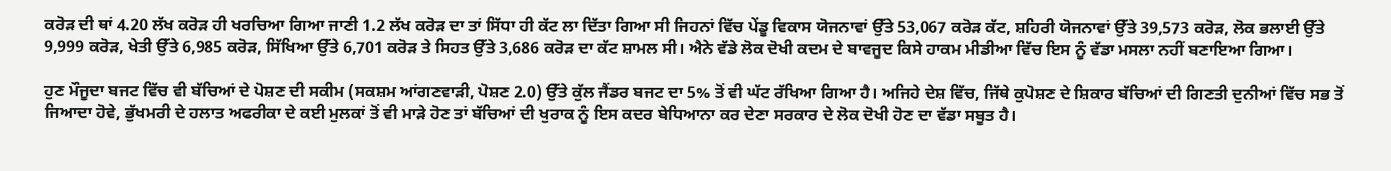ਕਰੋੜ ਦੀ ਥਾਂ 4.20 ਲੱਖ ਕਰੋੜ ਹੀ ਖਰਚਿਆ ਗਿਆ ਜਾਣੀ 1.2 ਲੱਖ ਕਰੋੜ ਦਾ ਤਾਂ ਸਿੱਧਾ ਹੀ ਕੱਟ ਲਾ ਦਿੱਤਾ ਗਿਆ ਸੀ ਜਿਹਨਾਂ ਵਿੱਚ ਪੇਂਡੂ ਵਿਕਾਸ ਯੋਜਨਾਵਾਂ ਉੱਤੇ 53,067 ਕਰੋੜ ਕੱਟ, ਸ਼ਹਿਰੀ ਯੋਜਨਾਵਾਂ ਉੱਤੇ 39,573 ਕਰੋੜ, ਲੋਕ ਭਲਾਈ ਉੱਤੇ 9,999 ਕਰੋੜ, ਖੇਤੀ ਉੱਤੇ 6,985 ਕਰੋੜ, ਸਿੱਖਿਆ ਉੱਤੇ 6,701 ਕਰੋੜ ਤੇ ਸਿਹਤ ਉੱਤੇ 3,686 ਕਰੋੜ ਦਾ ਕੱਟ ਸ਼ਾਮਲ ਸੀ। ਐਨੇ ਵੱਡੇ ਲੋਕ ਦੋਖੀ ਕਦਮ ਦੇ ਬਾਵਜੂਦ ਕਿਸੇ ਹਾਕਮ ਮੀਡੀਆ ਵਿੱਚ ਇਸ ਨੂੰ ਵੱਡਾ ਮਸਲਾ ਨਹੀਂ ਬਣਾਇਆ ਗਿਆ।

ਹੁਣ ਮੌਜੂਦਾ ਬਜਟ ਵਿੱਚ ਵੀ ਬੱਚਿਆਂ ਦੇ ਪੋਸ਼ਣ ਦੀ ਸਕੀਮ (ਸਕਸ਼ਮ ਆਂਗਣਵਾੜੀ, ਪੋਸ਼ਣ 2.0) ਉੱਤੇ ਕੁੱਲ ਜੈਂਡਰ ਬਜਟ ਦਾ 5% ਤੋਂ ਵੀ ਘੱਟ ਰੱਖਿਆ ਗਿਆ ਹੈ। ਅਜਿਹੇ ਦੇਸ਼ ਵਿੱਚ, ਜਿੱਥੇ ਕੁਪੋਸ਼ਣ ਦੇ ਸ਼ਿਕਾਰ ਬੱਚਿਆਂ ਦੀ ਗਿਣਤੀ ਦੁਨੀਆਂ ਵਿੱਚ ਸਭ ਤੋਂ ਜਿਆਦਾ ਹੋਵੇ, ਭੁੱਖਮਰੀ ਦੇ ਹਲਾਤ ਅਫਰੀਕਾ ਦੇ ਕਈ ਮੁਲਕਾਂ ਤੋਂ ਵੀ ਮਾੜੇ ਹੋਣ ਤਾਂ ਬੱਚਿਆਂ ਦੀ ਖੁਰਾਕ ਨੂੰ ਇਸ ਕਦਰ ਬੇਧਿਆਨਾ ਕਰ ਦੇਣਾ ਸਰਕਾਰ ਦੇ ਲੋਕ ਦੋਖੀ ਹੋਣ ਦਾ ਵੱਡਾ ਸਬੂਤ ਹੈ।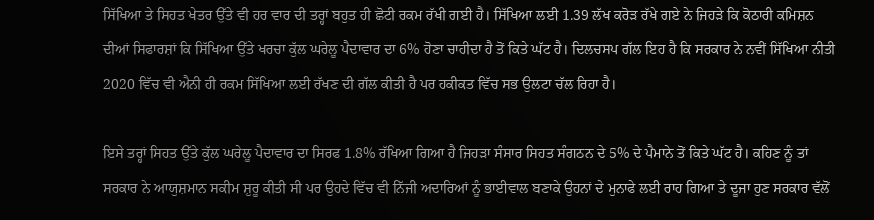ਸਿੱਖਿਆ ਤੇ ਸਿਹਤ ਖੇਤਰ ਉੱਤੇ ਵੀ ਹਰ ਵਾਰ ਦੀ ਤਰ੍ਹਾਂ ਬਹੁਤ ਹੀ ਛੋਟੀ ਰਕਮ ਰੱਖੀ ਗਈ ਹੈ। ਸਿੱਖਿਆ ਲਈ 1.39 ਲੱਖ ਕਰੋੜ ਰੱਖੇ ਗਏ ਨੇ ਜਿਹੜੇ ਕਿ ਕੋਠਾਰੀ ਕਮਿਸ਼ਨ ਦੀਆਂ ਸਿਫਾਰਸ਼ਾਂ ਕਿ ਸਿੱਖਿਆ ਉੱਤੇ ਖਰਚਾ ਕੁੱਲ ਘਰੇਲੂ ਪੈਦਾਵਾਰ ਦਾ 6% ਹੋਣਾ ਚਾਹੀਦਾ ਹੈ ਤੋਂ ਕਿਤੇ ਘੱਟ ਹੈ। ਦਿਲਚਸਪ ਗੱਲ ਇਹ ਹੈ ਕਿ ਸਰਕਾਰ ਨੇ ਨਵੀਂ ਸਿੱਖਿਆ ਨੀਤੀ 2020 ਵਿੱਚ ਵੀ ਐਨੀ ਹੀ ਰਕਮ ਸਿੱਖਿਆ ਲਈ ਰੱਖਣ ਦੀ ਗੱਲ ਕੀਤੀ ਹੈ ਪਰ ਹਕੀਕਤ ਵਿੱਚ ਸਭ ਉਲਟਾ ਚੱਲ ਰਿਹਾ ਹੈ।

ਇਸੇ ਤਰ੍ਹਾਂ ਸਿਹਤ ਉੱਤੇ ਕੁੱਲ ਘਰੇਲੂ ਪੈਦਾਵਾਰ ਦਾ ਸਿਰਫ 1.8% ਰੱਖਿਆ ਗਿਆ ਹੈ ਜਿਹੜਾ ਸੰਸਾਰ ਸਿਹਤ ਸੰਗਠਨ ਦੇ 5% ਦੇ ਪੈਮਾਨੇ ਤੋਂ ਕਿਤੇ ਘੱਟ ਹੈ। ਕਹਿਣ ਨੂੰ ਤਾਂ ਸਰਕਾਰ ਨੇ ਆਯੁਸ਼ਮਾਨ ਸਕੀਮ ਸ਼ੁਰੂ ਕੀਤੀ ਸੀ ਪਰ ਉਹਦੇ ਵਿੱਚ ਵੀ ਨਿੱਜੀ ਅਦਾਰਿਆਂ ਨੂੰ ਭਾਈਵਾਲ ਬਣਾਕੇ ਉਹਨਾਂ ਦੇ ਮੁਨਾਫੇ ਲਈ ਰਾਹ ਗਿਆ ਤੇ ਦੂਜਾ ਹੁਣ ਸਰਕਾਰ ਵੱਲੋਂ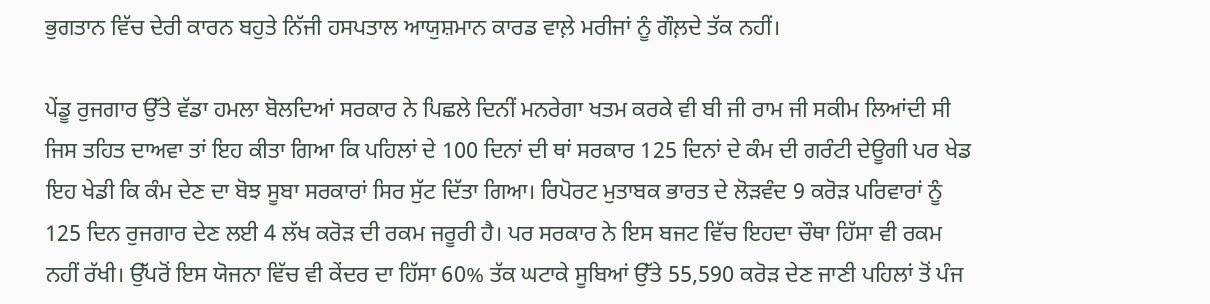ਭੁਗਤਾਨ ਵਿੱਚ ਦੇਰੀ ਕਾਰਨ ਬਹੁਤੇ ਨਿੱਜੀ ਹਸਪਤਾਲ ਆਯੁਸ਼ਮਾਨ ਕਾਰਡ ਵਾਲ਼ੇ ਮਰੀਜਾਂ ਨੂੰ ਗੌਲ਼ਦੇ ਤੱਕ ਨਹੀਂ।

ਪੇਂਡੂ ਰੁਜਗਾਰ ਉੱਤੇ ਵੱਡਾ ਹਮਲਾ ਬੋਲਦਿਆਂ ਸਰਕਾਰ ਨੇ ਪਿਛਲੇ ਦਿਨੀਂ ਮਨਰੇਗਾ ਖਤਮ ਕਰਕੇ ਵੀ ਬੀ ਜੀ ਰਾਮ ਜੀ ਸਕੀਮ ਲਿਆਂਦੀ ਸੀ ਜਿਸ ਤਹਿਤ ਦਾਅਵਾ ਤਾਂ ਇਹ ਕੀਤਾ ਗਿਆ ਕਿ ਪਹਿਲਾਂ ਦੇ 100 ਦਿਨਾਂ ਦੀ ਥਾਂ ਸਰਕਾਰ 125 ਦਿਨਾਂ ਦੇ ਕੰਮ ਦੀ ਗਰੰਟੀ ਦੇਊਗੀ ਪਰ ਖੇਡ ਇਹ ਖੇਡੀ ਕਿ ਕੰਮ ਦੇਣ ਦਾ ਬੋਝ ਸੂਬਾ ਸਰਕਾਰਾਂ ਸਿਰ ਸੁੱਟ ਦਿੱਤਾ ਗਿਆ। ਰਿਪੋਰਟ ਮੁਤਾਬਕ ਭਾਰਤ ਦੇ ਲੋੜਵੰਦ 9 ਕਰੋੜ ਪਰਿਵਾਰਾਂ ਨੂੰ 125 ਦਿਨ ਰੁਜਗਾਰ ਦੇਣ ਲਈ 4 ਲੱਖ ਕਰੋੜ ਦੀ ਰਕਮ ਜਰੂਰੀ ਹੈ। ਪਰ ਸਰਕਾਰ ਨੇ ਇਸ ਬਜਟ ਵਿੱਚ ਇਹਦਾ ਚੌਥਾ ਹਿੱਸਾ ਵੀ ਰਕਮ ਨਹੀਂ ਰੱਖੀ। ਉੱਪਰੋਂ ਇਸ ਯੋਜਨਾ ਵਿੱਚ ਵੀ ਕੇਂਦਰ ਦਾ ਹਿੱਸਾ 60% ਤੱਕ ਘਟਾਕੇ ਸੂਬਿਆਂ ਉੱਤੇ 55,590 ਕਰੋੜ ਦੇਣ ਜਾਣੀ ਪਹਿਲਾਂ ਤੋਂ ਪੰਜ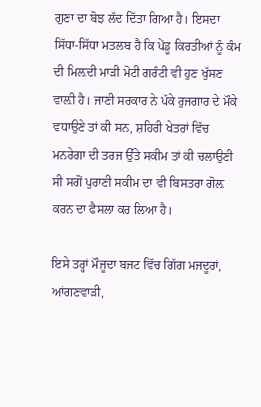ਗੁਣਾ ਦਾ ਬੋਝ ਲੱਦ ਦਿੱਤਾ ਗਿਆ ਹੈ। ਇਸਦਾ ਸਿੱਧਾ-ਸਿੱਧਾ ਮਤਲਬ ਹੈ ਕਿ ਪੇਂਡੂ ਕਿਰਤੀਆਂ ਨੂੰ ਕੰਮ ਦੀ ਮਿਲ਼ਦੀ ਮਾੜੀ ਮੋਟੀ ਗਰੰਟੀ ਵੀ ਹੁਣ ਖੁੱਸਣ ਵਾਲ਼ੀ ਹੈ। ਜਾਣੀ ਸਰਕਾਰ ਨੇ ਪੱਕੇ ਰੁਜਗਾਰ ਦੇ ਮੌਕੇ ਵਧਾਉਣੇ ਤਾਂ ਕੀ ਸਨ, ਸ਼ਹਿਰੀ ਖੇਤਰਾਂ ਵਿੱਚ ਮਨਰੇਗਾ ਦੀ ਤਰਜ ਉੱਤੇ ਸਕੀਮ ਤਾਂ ਕੀ ਚਲਾਉਣੀ ਸੀ ਸਗੋਂ ਪੁਰਾਣੀ ਸਕੀਮ ਦਾ ਵੀ ਬਿਸਤਰਾ ਗੋਲ਼ ਕਰਨ ਦਾ ਫੈਸਲਾ ਕਰ ਲਿਆ ਹੈ।

ਇਸੇ ਤਰ੍ਹਾਂ ਮੌਜੂਦਾ ਬਜਟ ਵਿੱਚ ਗਿੱਗ ਮਜਦੂਰਾਂ, ਆਂਗਣਵਾੜੀ,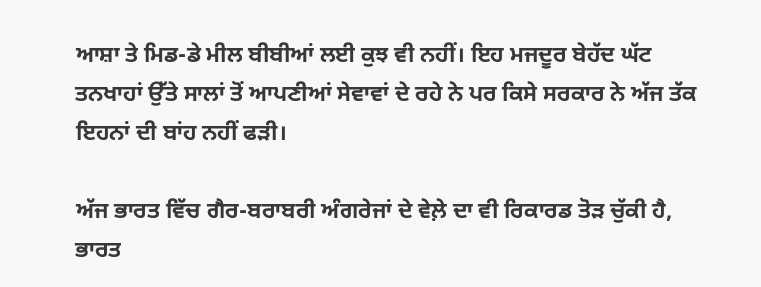ਆਸ਼ਾ ਤੇ ਮਿਡ-ਡੇ ਮੀਲ ਬੀਬੀਆਂ ਲਈ ਕੁਝ ਵੀ ਨਹੀਂ। ਇਹ ਮਜਦੂਰ ਬੇਹੱਦ ਘੱਟ ਤਨਖਾਹਾਂ ਉੱਤੇ ਸਾਲਾਂ ਤੋਂ ਆਪਣੀਆਂ ਸੇਵਾਵਾਂ ਦੇ ਰਹੇ ਨੇ ਪਰ ਕਿਸੇ ਸਰਕਾਰ ਨੇ ਅੱਜ ਤੱਕ ਇਹਨਾਂ ਦੀ ਬਾਂਹ ਨਹੀਂ ਫੜੀ।

ਅੱਜ ਭਾਰਤ ਵਿੱਚ ਗੈਰ-ਬਰਾਬਰੀ ਅੰਗਰੇਜਾਂ ਦੇ ਵੇਲ਼ੇ ਦਾ ਵੀ ਰਿਕਾਰਡ ਤੋੜ ਚੁੱਕੀ ਹੈ, ਭਾਰਤ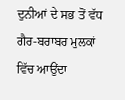ਦੁਨੀਆਂ ਦੇ ਸਭ ਤੋਂ ਵੱਧ ਗੈਰ-ਬਰਾਬਰ ਮੁਲਕਾਂ ਵਿੱਚ ਆਉਂਦਾ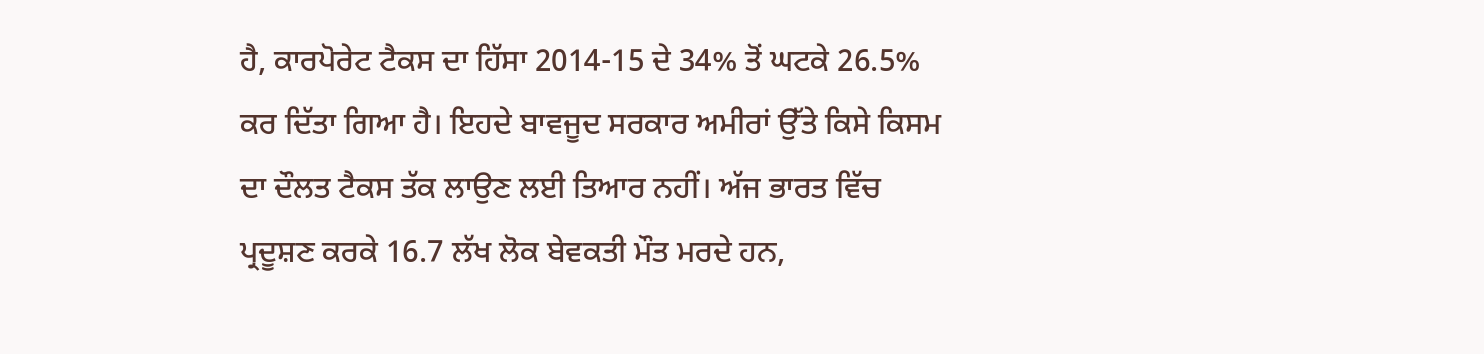ਹੈ, ਕਾਰਪੋਰੇਟ ਟੈਕਸ ਦਾ ਹਿੱਸਾ 2014-15 ਦੇ 34% ਤੋਂ ਘਟਕੇ 26.5% ਕਰ ਦਿੱਤਾ ਗਿਆ ਹੈ। ਇਹਦੇ ਬਾਵਜੂਦ ਸਰਕਾਰ ਅਮੀਰਾਂ ਉੱਤੇ ਕਿਸੇ ਕਿਸਮ ਦਾ ਦੌਲਤ ਟੈਕਸ ਤੱਕ ਲਾਉਣ ਲਈ ਤਿਆਰ ਨਹੀਂ। ਅੱਜ ਭਾਰਤ ਵਿੱਚ ਪ੍ਰਦੂਸ਼ਣ ਕਰਕੇ 16.7 ਲੱਖ ਲੋਕ ਬੇਵਕਤੀ ਮੌਤ ਮਰਦੇ ਹਨ,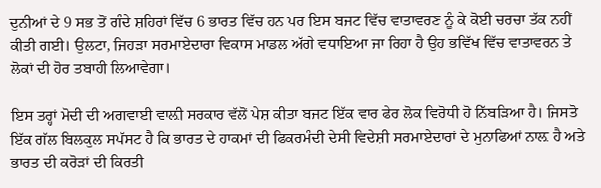ਦੁਨੀਆਂ ਦੇ 9 ਸਭ ਤੋਂ ਗੰਦੇ ਸ਼ਹਿਰਾਂ ਵਿੱਚ 6 ਭਾਰਤ ਵਿੱਚ ਹਨ ਪਰ ਇਸ ਬਜਟ ਵਿੱਚ ਵਾਤਾਵਰਣ ਨੂੰ ਕੇ ਕੋਈ ਚਰਚਾ ਤੱਕ ਨਹੀਂ ਕੀਤੀ ਗਈ। ਉਲਟਾ, ਜਿਹੜਾ ਸਰਮਾਏਦਾਰਾ ਵਿਕਾਸ ਮਾਡਲ ਅੱਗੇ ਵਧਾਇਆ ਜਾ ਰਿਹਾ ਹੈ ਉਹ ਭਵਿੱਖ ਵਿੱਚ ਵਾਤਾਵਰਨ ਤੇ ਲੋਕਾਂ ਦੀ ਹੋਰ ਤਬਾਹੀ ਲਿਆਵੇਗਾ।

ਇਸ ਤਰ੍ਹਾਂ ਮੋਦੀ ਦੀ ਅਗਵਾਈ ਵਾਲ਼ੀ ਸਰਕਾਰ ਵੱਲੋਂ ਪੇਸ਼ ਕੀਤਾ ਬਜਟ ਇੱਕ ਵਾਰ ਫੇਰ ਲੋਕ ਵਿਰੋਧੀ ਹੋ ਨਿੱਬੜਿਆ ਹੈ। ਜਿਸਤੋ ਇੱਕ ਗੱਲ ਬਿਲਕੁਲ ਸਪੱਸਟ ਹੈ ਕਿ ਭਾਰਤ ਦੇ ਹਾਕਮਾਂ ਦੀ ਫਿਕਰਮੰਦੀ ਦੇਸੀ ਵਿਦੇਸ਼ੀ ਸਰਮਾਏਦਾਰਾਂ ਦੇ ਮੁਨਾਫਿਆਂ ਨਾਲ਼ ਹੈ ਅਤੇ ਭਾਰਤ ਦੀ ਕਰੋੜਾਂ ਦੀ ਕਿਰਤੀ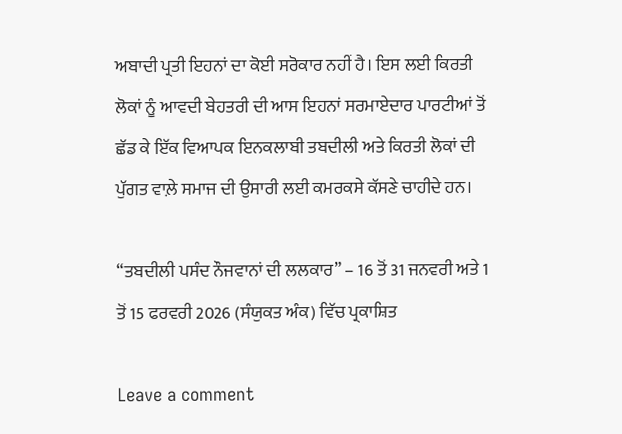ਅਬਾਦੀ ਪ੍ਰਤੀ ਇਹਨਾਂ ਦਾ ਕੋਈ ਸਰੋਕਾਰ ਨਹੀਂ ਹੈ। ਇਸ ਲਈ ਕਿਰਤੀ ਲੋਕਾਂ ਨੂੰ ਆਵਦੀ ਬੇਹਤਰੀ ਦੀ ਆਸ ਇਹਨਾਂ ਸਰਮਾਏਦਾਰ ਪਾਰਟੀਆਂ ਤੋਂ ਛੱਡ ਕੇ ਇੱਕ ਵਿਆਪਕ ਇਨਕਲਾਬੀ ਤਬਦੀਲੀ ਅਤੇ ਕਿਰਤੀ ਲੋਕਾਂ ਦੀ ਪੁੱਗਤ ਵਾਲ਼ੇ ਸਮਾਜ ਦੀ ਉਸਾਰੀ ਲਈ ਕਮਰਕਸੇ ਕੱਸਣੇ ਚਾਹੀਦੇ ਹਨ।

“ਤਬਦੀਲੀ ਪਸੰਦ ਨੌਜਵਾਨਾਂ ਦੀ ਲਲਕਾਰ” – 16 ਤੋਂ 31 ਜਨਵਰੀ ਅਤੇ 1 ਤੋਂ 15 ਫਰਵਰੀ 2026 (ਸੰਯੁਕਤ ਅੰਕ) ਵਿੱਚ ਪ੍ਰਕਾਸ਼ਿਤ

Leave a comment